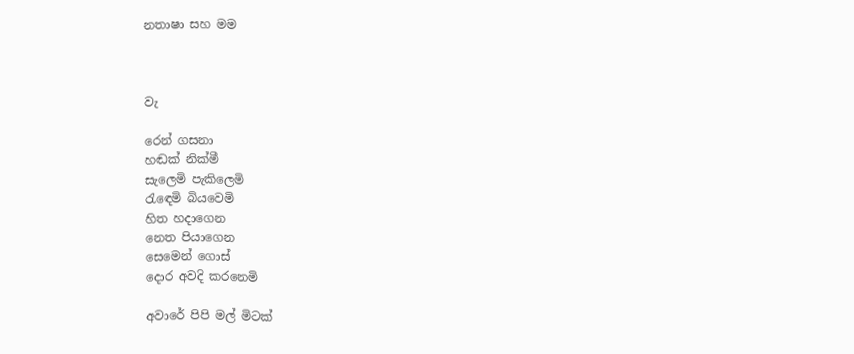නතාෂා සහ මම



වැ

රෙන් ගසනා
හඬක් නික්මී
සැලෙමි පැකිලෙමි
රැඳෙමි බියවෙමි
හිත හදාගෙන
නෙත පියාගෙන
සෙමෙන් ගොස්
දොර අවදි කරනෙමි

අවාරේ පිපි මල් මිටක්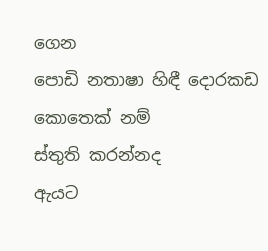ගෙන
පොඩි නතාෂා හිඳී දොරකඩ
කොතෙක් නම්
ස්තුති කරන්නද
ඇයට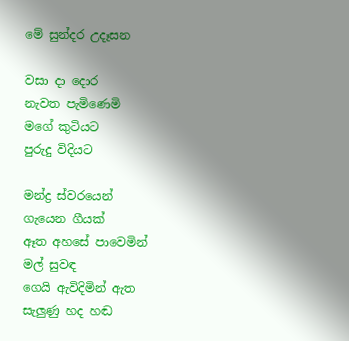මේ සුන්දර උදෑසන

වසා දා දොර
නැවත පැමිණෙමි
මගේ කුටියට
පුරුදු විදියට

මන්ද්‍ර ස්වරයෙන්
ගැයෙන ගීයක්
ඈත අහසේ පාවෙමින්
මල් සුවඳ
ගෙයි ඇවිදිමින් ඇත
සැලුණු හද හඬ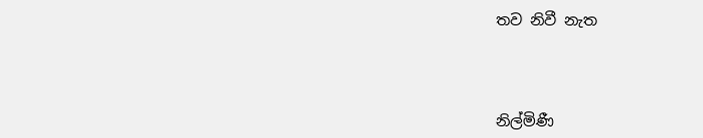තව නිවී නැත



නිල්මිණී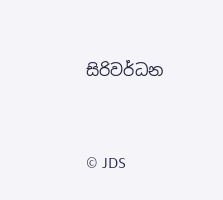සිරිවර්ධන


© JDS